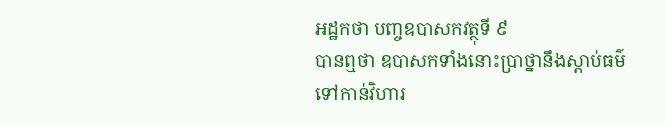អដ្ឋកថា បញ្ចឧបាសកវត្ថុទី ៩
បានឮថា ឧបាសកទាំងនោះប្រាថ្នានឹងស្តាប់ធម៌ ទៅកាន់វិហារ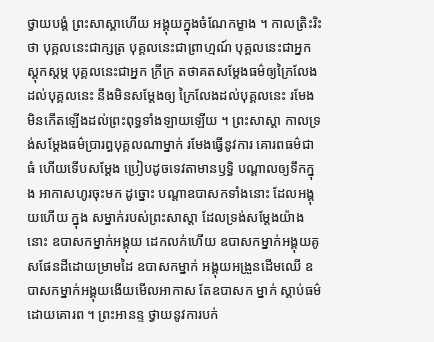ថ្វាយបង្គំ ព្រះសាស្តាហើយ អង្គុយក្នុងចំណែកម្ខាង ។ កាលត្រិះរិះថា បុគ្គលនេះជាក្សត្រ បុគ្គលនេះជាព្រាហ្មណ៍ បុគ្គលនេះជាអ្នកស្តុកស្តម្ភ បុគ្គលនេះជាអ្នក ក្រីក្រ តថាគតសម្តែងធម៌ឲ្យក្រៃលែងដល់បុគ្គលនេះ នឹងមិនសម្តែងឲ្យ ក្រៃលែងដល់បុគ្គលនេះ រមែងមិនកើតឡើងដល់ព្រះពុទ្ធទាំងឡាយឡើយ ។ ព្រះសាស្តា កាលទ្រង់សម្តែងធម៌ប្រារព្ធបុគ្គលណាម្នាក់ រមែងធ្វើនូវការ គោរពធម៌ជាធំ ហើយទើបសម្តែង ប្រៀបដូចទេវតាមានឫទ្ធិ បណ្តាលឲ្យទឹកក្នុង អាកាសហូរចុះមក ដូច្នោះ បណ្តាឧបាសកទាំងនោះ ដែលអង្គុយហើយ ក្នុង សម្នាក់របស់ព្រះសាស្តា ដែលទ្រង់សម្តែងយ៉ាងនោះ ឧបាសកម្នាក់អង្គុយ ដេកលក់ហើយ ឧបាសកម្នាក់អង្គុយគូសផែនដីដោយម្រាមដៃ ឧបាសកម្នាក់ អង្គុយអង្រួនដើមឈើ ឧបាសកម្នាក់អង្គុយងើយមើលអាកាស តែឧបាសក ម្នាក់ ស្តាប់ធម៌ដោយគោរព ។ ព្រះអានន្ទ ថ្វាយនូវការបក់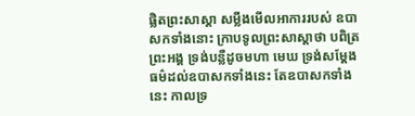ផ្លិតព្រះសាស្តា សម្លឹងមើលអាការរបស់ ឧបាសកទាំងនោះ ក្រាបទូលព្រះសាស្តាថា បពិត្រព្រះអង្គ ទ្រង់បន្លឺដូចមហា មេឃ ទ្រង់សម្តែងធម៌ដល់ឧបាសកទាំងនេះ តែឧបាសកទាំងនេះ កាលទ្រ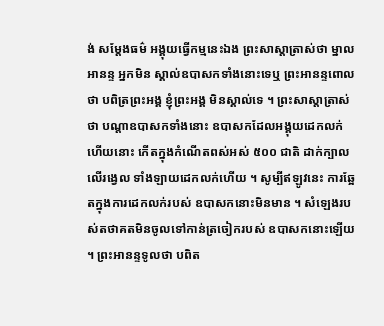ង់ សម្តែងធម៌ អង្គុយធ្វើកម្មនេះឯង ព្រះសាស្តាត្រាស់ថា ម្នាលអានន្ទ អ្នកមិន ស្គាល់ឧបាសកទាំងនោះទេឬ ព្រះអានន្ទពោលថា បពិត្រព្រះអង្គ ខ្ញុំព្រះអង្គ មិនស្គាល់ទេ ។ ព្រះសាស្តាត្រាស់ថា បណ្តាឧបាសកទាំងនោះ ឧបាសកដែលអង្គុយដេកលក់ ហើយនោះ កើតក្នុងកំណើតពស់អស់ ៥០០ ជាតិ ដាក់ក្បាលលើរង្វេល ទាំងឡាយដេកលក់ហើយ ។ សូម្បីឥឡូវនេះ ការឆ្អែតក្នុងការដេកលក់របស់ ឧបាសកនោះមិនមាន ។ សំឡេងរបស់តថាគតមិនចូលទៅកាន់ត្រចៀករបស់ ឧបាសកនោះឡើយ ។ ព្រះអានន្ទទូលថា បពិត